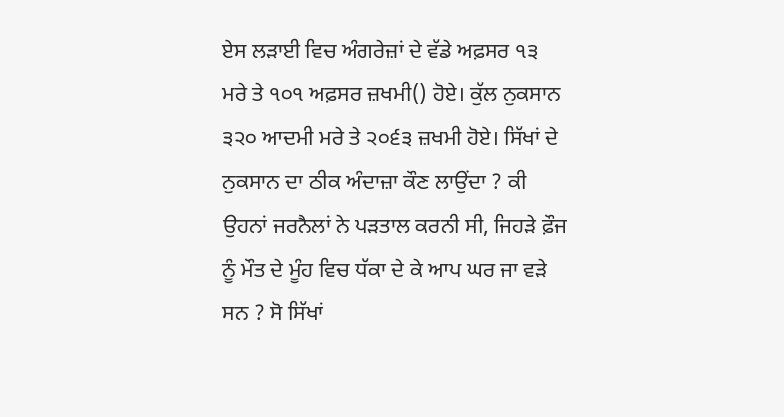ਏਸ ਲੜਾਈ ਵਿਚ ਅੰਗਰੇਜ਼ਾਂ ਦੇ ਵੱਡੇ ਅਫ਼ਸਰ ੧੩ ਮਰੇ ਤੇ ੧੦੧ ਅਫ਼ਸਰ ਜ਼ਖਮੀ() ਹੋਏ। ਕੁੱਲ ਨੁਕਸਾਨ ੩੨੦ ਆਦਮੀ ਮਰੇ ਤੇ ੨੦੬੩ ਜ਼ਖਮੀ ਹੋਏ। ਸਿੱਖਾਂ ਦੇ ਨੁਕਸਾਨ ਦਾ ਠੀਕ ਅੰਦਾਜ਼ਾ ਕੌਣ ਲਾਉਂਦਾ ? ਕੀ ਉਹਨਾਂ ਜਰਨੈਲਾਂ ਨੇ ਪੜਤਾਲ ਕਰਨੀ ਸੀ, ਜਿਹੜੇ ਫ਼ੌਜ ਨੂੰ ਮੌਤ ਦੇ ਮੂੰਹ ਵਿਚ ਧੱਕਾ ਦੇ ਕੇ ਆਪ ਘਰ ਜਾ ਵੜੇ ਸਨ ? ਸੋ ਸਿੱਖਾਂ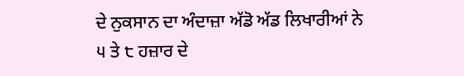ਦੇ ਨੁਕਸਾਨ ਦਾ ਅੰਦਾਜ਼ਾ ਅੱਡੋ ਅੱਡ ਲਿਖਾਰੀਆਂ ਨੇ ੫ ਤੇ ੮ ਹਜ਼ਾਰ ਦੇ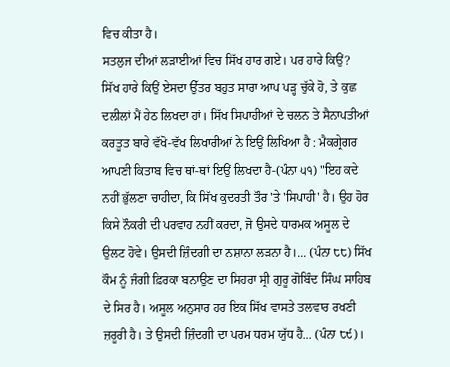ਵਿਚ ਕੀਤਾ ਹੈ।
ਸਤਲੁਜ ਦੀਆਂ ਲੜਾਈਆਂ ਵਿਚ ਸਿੱਖ ਹਾਰ ਗਏ। ਪਰ ਹਾਰੇ ਕਿਉਂ?
ਸਿੱਖ ਹਾਰੇ ਕਿਉਂ ਏਸਦਾ ਉੱਤਰ ਬਹੁਤ ਸਾਰਾ ਆਪ ਪੜ੍ਹ ਚੁੱਕੇ ਹੋ, ਤੇ ਕੁਛ ਦਲੀਲਾਂ ਮੈਂ ਹੇਠ ਲਿਖਦਾ ਹਾਂ। ਸਿੱਖ ਸਿਪਾਹੀਆਂ ਦੇ ਚਲਨ ਤੇ ਸੈਨਾਪਤੀਆਂ ਕਰਤੂਤ ਬਾਰੇ ਵੱਖੋ-ਵੱਖ ਲਿਖਾਰੀਆਂ ਨੇ ਇਉਂ ਲਿਖਿਆ ਹੈ : ਮੈਕਗ੍ਰੇਗਰ ਆਪਣੀ ਕਿਤਾਬ ਵਿਚ ਥਾਂ-ਥਾਂ ਇਉਂ ਲਿਖਦਾ ਹੈ-(ਪੰਨਾ ੫੧) "ਇਹ ਕਦੇ ਨਹੀਂ ਭੁੱਲਣਾ ਚਾਹੀਦਾ, ਕਿ ਸਿੱਖ ਕੁਦਰਤੀ ਤੌਰ 'ਤੇ 'ਸਿਪਾਹੀ' ਹੈ। ਉਹ ਹੋਰ ਕਿਸੇ ਨੌਕਰੀ ਦੀ ਪਰਵਾਹ ਨਹੀਂ ਕਰਦਾ, ਜੋ ਉਸਦੇ ਧਾਰਮਕ ਅਸੂਲ ਦੇ ਉਲਟ ਹੋਵੇ। ਉਸਦੀ ਜ਼ਿੰਦਗੀ ਦਾ ਨਸ਼ਾਨਾ ਲੜਨਾ ਹੈ।... (ਪੰਨਾ ੮੮) ਸਿੱਖ ਕੌਮ ਨੂੰ ਜੰਗੀ ਫ਼ਿਰਕਾ ਬਨਾਉਣ ਦਾ ਸਿਹਰਾ ਸ੍ਰੀ ਗੁਰੂ ਗੋਬਿੰਦ ਸਿੰਘ ਸਾਹਿਬ ਦੇ ਸਿਰ ਹੈ। ਅਸੂਲ ਅਨੁਸਾਰ ਹਰ ਇਕ ਸਿੱਖ ਵਾਸਤੇ ਤਲਵਾਰ ਰਖਣੀ ਜ਼ਰੂਰੀ ਹੈ। ਤੇ ਉਸਦੀ ਜ਼ਿੰਦਗੀ ਦਾ ਪਰਮ ਧਰਮ ਯੁੱਧ ਹੈ... (ਪੰਨਾ ੮੯)।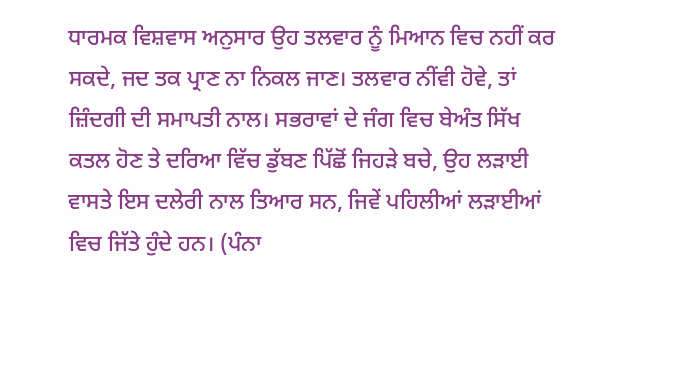ਧਾਰਮਕ ਵਿਸ਼ਵਾਸ ਅਨੁਸਾਰ ਉਹ ਤਲਵਾਰ ਨੂੰ ਮਿਆਨ ਵਿਚ ਨਹੀਂ ਕਰ ਸਕਦੇ, ਜਦ ਤਕ ਪ੍ਰਾਣ ਨਾ ਨਿਕਲ ਜਾਣ। ਤਲਵਾਰ ਨੀਂਵੀ ਹੋਵੇ, ਤਾਂ ਜ਼ਿੰਦਗੀ ਦੀ ਸਮਾਪਤੀ ਨਾਲ। ਸਭਰਾਵਾਂ ਦੇ ਜੰਗ ਵਿਚ ਬੇਅੰਤ ਸਿੱਖ ਕਤਲ ਹੋਣ ਤੇ ਦਰਿਆ ਵਿੱਚ ਡੁੱਬਣ ਪਿੱਛੋਂ ਜਿਹੜੇ ਬਚੇ, ਉਹ ਲੜਾਈ ਵਾਸਤੇ ਇਸ ਦਲੇਰੀ ਨਾਲ ਤਿਆਰ ਸਨ, ਜਿਵੇਂ ਪਹਿਲੀਆਂ ਲੜਾਈਆਂ ਵਿਚ ਜਿੱਤੇ ਹੁੰਦੇ ਹਨ। (ਪੰਨਾ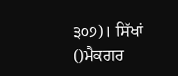੩੦੭)। ਸਿੱਖਾਂ
()ਮੈਕਗਰ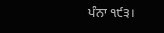ਪੰਨਾ ੧੯੩।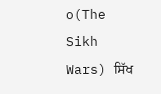o(The Sikh Wars) ਸਿੱਖ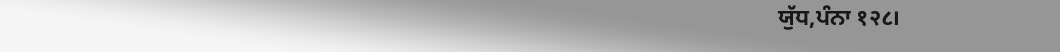ਯੁੱਧ,ਪੰਨਾ १२८।